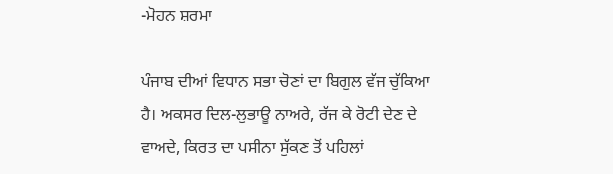-ਮੋਹਨ ਸ਼ਰਮਾ

ਪੰਜਾਬ ਦੀਆਂ ਵਿਧਾਨ ਸਭਾ ਚੋਣਾਂ ਦਾ ਬਿਗੁਲ ਵੱਜ ਚੁੱਕਿਆ ਹੈ। ਅਕਸਰ ਦਿਲ-ਲੁਭਾਊ ਨਾਅਰੇ, ਰੱਜ ਕੇ ਰੋਟੀ ਦੇਣ ਦੇ ਵਾਅਦੇ, ਕਿਰਤ ਦਾ ਪਸੀਨਾ ਸੁੱਕਣ ਤੋਂ ਪਹਿਲਾਂ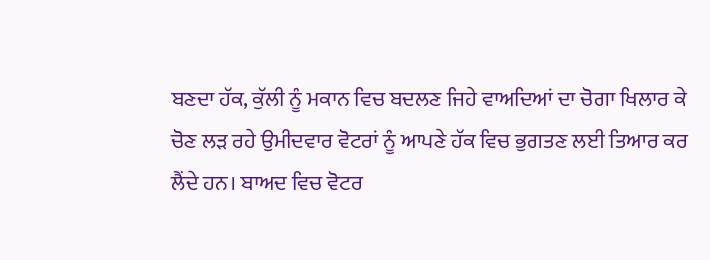ਬਣਦਾ ਹੱਕ, ਕੁੱਲੀ ਨੂੰ ਮਕਾਨ ਵਿਚ ਬਦਲਣ ਜਿਹੇ ਵਾਅਦਿਆਂ ਦਾ ਚੋਗਾ ਖਿਲਾਰ ਕੇ ਚੋਣ ਲੜ ਰਹੇ ਉਮੀਦਵਾਰ ਵੋਟਰਾਂ ਨੂੰ ਆਪਣੇ ਹੱਕ ਵਿਚ ਭੁਗਤਣ ਲਈ ਤਿਆਰ ਕਰ ਲੈਂਦੇ ਹਨ। ਬਾਅਦ ਵਿਚ ਵੋਟਰ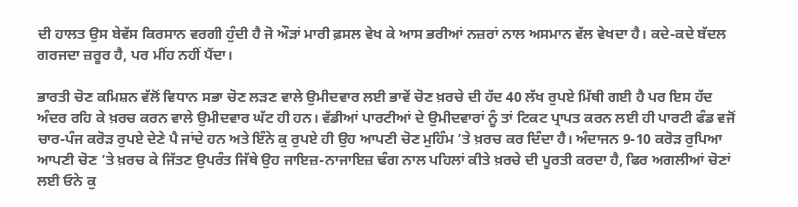ਦੀ ਹਾਲਤ ਉਸ ਬੇਵੱਸ ਕਿਰਸਾਨ ਵਰਗੀ ਹੁੰਦੀ ਹੈ ਜੋ ਔੜਾਂ ਮਾਰੀ ਫ਼ਸਲ ਵੇਖ ਕੇ ਆਸ ਭਰੀਆਂ ਨਜ਼ਰਾਂ ਨਾਲ ਅਸਮਾਨ ਵੱਲ ਵੇਖਦਾ ਹੈ। ਕਦੇ-ਕਦੇ ਬੱਦਲ ਗਰਜਦਾ ਜ਼ਰੂਰ ਹੈ, ਪਰ ਮੀਂਹ ਨਹੀਂ ਪੈਂਦਾ।

ਭਾਰਤੀ ਚੋਣ ਕਮਿਸ਼ਨ ਵੱਲੋਂ ਵਿਧਾਨ ਸਭਾ ਚੋਣ ਲੜਣ ਵਾਲੇ ਉਮੀਦਵਾਰ ਲਈ ਭਾਵੇਂ ਚੋਣ ਖ਼ਰਚੇ ਦੀ ਹੱਦ 40 ਲੱਖ ਰੁਪਏ ਮਿੱਥੀ ਗਈ ਹੈ ਪਰ ਇਸ ਹੱਦ ਅੰਦਰ ਰਹਿ ਕੇ ਖ਼ਰਚ ਕਰਨ ਵਾਲੇ ਉਮੀਦਵਾਰ ਘੱਟ ਹੀ ਹਨ। ਵੱਡੀਆਂ ਪਾਰਟੀਆਂ ਦੇ ਉਮੀਦਵਾਰਾਂ ਨੂੰ ਤਾਂ ਟਿਕਟ ਪ੍ਰਾਪਤ ਕਰਨ ਲਈ ਹੀ ਪਾਰਟੀ ਫੰਡ ਵਜੋਂ ਚਾਰ-ਪੰਜ ਕਰੋੜ ਰੁਪਏ ਦੇਣੇ ਪੈ ਜਾਂਦੇ ਹਨ ਅਤੇ ਇੰਨੇ ਕੁ ਰੁਪਏ ਹੀ ਉਹ ਆਪਣੀ ਚੋਣ ਮੁਹਿੰਮ ’ਤੇ ਖ਼ਰਚ ਕਰ ਦਿੰਦਾ ਹੈ। ਅੰਦਾਜਨ 9-10 ਕਰੋੜ ਰੁਪਿਆ ਆਪਣੀ ਚੋਣ ’ਤੇ ਖ਼ਰਚ ਕੇ ਜਿੱਤਣ ਉਪਰੰਤ ਜਿੱਥੇ ਉਹ ਜਾਇਜ਼-ਨਾਜਾਇਜ਼ ਢੰਗ ਨਾਲ ਪਹਿਲਾਂ ਕੀਤੇ ਖ਼ਰਚੇ ਦੀ ਪੂਰਤੀ ਕਰਦਾ ਹੈ, ਫਿਰ ਅਗਲੀਆਂ ਚੋਣਾਂ ਲਈ ਓਨੇ ਕੁ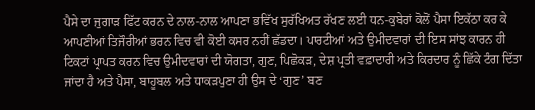ਪੈਸੇ ਦਾ ਜੁਗਾੜ ਫਿੱਟ ਕਰਨ ਦੇ ਨਾਲ-ਨਾਲ ਆਪਣਾ ਭਵਿੱਖ ਸੁਰੱਖਿਅਤ ਰੱਖਣ ਲਈ ਧਨ-ਕੁਬੇਰਾਂ ਕੋਲੋਂ ਪੈਸਾ ਇਕੱਠਾ ਕਰ ਕੇ ਆਪਣੀਆਂ ਤਿਜੌਰੀਆਂ ਭਰਨ ਵਿਚ ਵੀ ਕੋਈ ਕਸਰ ਨਹੀਂ ਛੱਡਦਾ। ਪਾਰਟੀਆਂ ਅਤੇ ਉਮੀਦਵਾਰਾਂ ਦੀ ਇਸ ਸਾਂਝ ਕਾਰਨ ਹੀ ਟਿਕਟਾਂ ਪ੍ਰਾਪਤ ਕਰਨ ਵਿਚ ਉਮੀਦਵਾਰਾਂ ਦੀ ਯੋਗਤਾ, ਗੁਣ, ਪਿਛੋਕੜ, ਦੇਸ਼ ਪ੍ਰਤੀ ਵਫ਼ਾਦਾਰੀ ਅਤੇ ਕਿਰਦਾਰ ਨੂੰ ਛਿੱਕੇ ਟੰਗ ਦਿੱਤਾ ਜਾਂਦਾ ਹੈ ਅਤੇ ਪੈਸਾ, ਬਾਹੂਬਲ ਅਤੇ ਧਾਕੜਪੁਣਾ ਹੀ ਉਸ ਦੇ ‘ਗੁਣ’ ਬਣ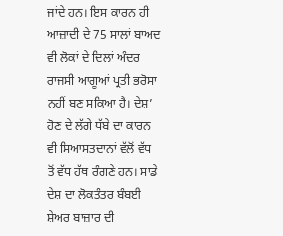ਜਾਂਦੇ ਹਨ। ਇਸ ਕਾਰਨ ਹੀ ਆਜ਼ਾਦੀ ਦੇ 75 ਸਾਲਾਂ ਬਾਅਦ ਵੀ ਲੋਕਾਂ ਦੇ ਦਿਲਾਂ ਅੰਦਰ ਰਾਜਸੀ ਆਗੂਆਂ ਪ੍ਰਤੀ ਭਰੋਸਾ ਨਹੀਂ ਬਣ ਸਕਿਆ ਹੈ। ਦੇਸ਼’ ਹੋਣ ਦੇ ਲੱਗੇ ਧੱਬੇ ਦਾ ਕਾਰਨ ਵੀ ਸਿਆਸਤਦਾਨਾਂ ਵੱਲੋਂ ਵੱਧ ਤੋਂ ਵੱਧ ਹੱਥ ਰੰਗਣੇ ਹਨ। ਸਾਡੇ ਦੇਸ਼ ਦਾ ਲੋਕਤੰਤਰ ਬੰਬਈ ਸ਼ੇਅਰ ਬਾਜ਼ਾਰ ਦੀ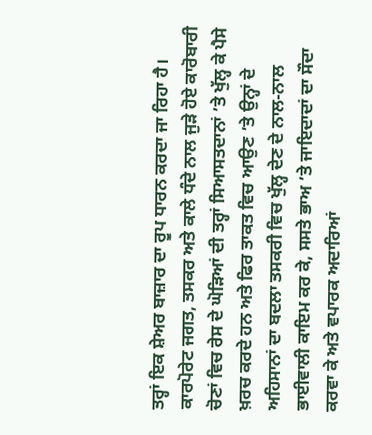ਤਰ੍ਹਾਂ ਇਕ ਸ਼ੇਅਰ ਬਾਜ਼ਾਰ ਦਾ ਰੂਪ ਧਾਰਨ ਕਰਦਾ ਜਾ ਰਿਹਾ ਹੈ। ਕਾਰਪੋਰੇਟ ਜਗਤ, ਤਸਕਰ ਅਤੇ ਕਾਲੇ ਧੰਦੇ ਨਾਲ ਜੁੜੇ ਹੋਏ ਕਾਰੋਬਾਰੀ ਚੋਣਾਂ ਵਿਚ ਰੇਸ ਦੇ ਘੋੜਿਆਂ ਦੀ ਤਰ੍ਹਾਂ ਸਿਆਸਤਦਾਨਾਂ ’ਤੇ ਖੁੱਲ੍ਹ ਕੇ ਪੈਸੇ ਖ਼ਰਚ ਕਰਦੇ ਹਨ ਅਤੇ ਫਿਰ ਤਾਕਤ ਵਿਚ ਆਉਣ ’ਤੇ ਉਨ੍ਹਾਂ ਦੇ ਅਹਿਸਾਨਾਂ ਦਾ ਬਦਲਾ ਤਸਕਰੀ ਵਿਚ ਖੁੱਲ੍ਹ ਦੇਣ ਦੇ ਨਾਲ-ਨਾਲ ਭਾਈਵਾਲੀ ਕਾਇਮ ਕਰ ਕੇ, ਸਸਤੇ ਭਾਅ ’ਤੇ ਜਾਇਦਾਦਾਂ ਦਾ ਸੌਦਾ ਕਰਵਾ ਕੇ ਅਤੇ ਵਪਾਰਕ ਅਦਾਰਿਆਂ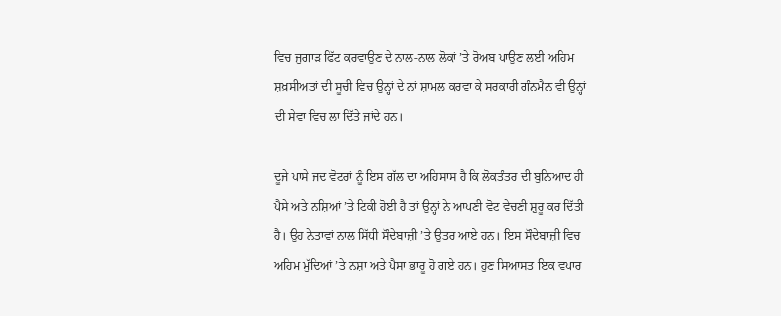ਵਿਚ ਜੁਗਾੜ ਫਿੱਟ ਕਰਵਾਉਣ ਦੇ ਨਾਲ-ਨਾਲ ਲੋਕਾਂ ’ਤੇ ਰੋਅਬ ਪਾਉਣ ਲਈ ਅਹਿਮ ਸ਼ਖ਼ਸੀਅਤਾਂ ਦੀ ਸੂਚੀ ਵਿਚ ਉਨ੍ਹਾਂ ਦੇ ਨਾਂ ਸ਼ਾਮਲ ਕਰਵਾ ਕੇ ਸਰਕਾਰੀ ਗੰਨਮੈਨ ਵੀ ਉਨ੍ਹਾਂ ਦੀ ਸੇਵਾ ਵਿਚ ਲਾ ਦਿੱਤੇ ਜਾਂਦੇ ਹਨ।

ਦੂਜੇ ਪਾਸੇ ਜਦ ਵੋਟਰਾਂ ਨੂੰ ਇਸ ਗੱਲ ਦਾ ਅਹਿਸਾਸ ਹੈ ਕਿ ਲੋਕਤੰਤਰ ਦੀ ਬੁਨਿਆਦ ਹੀ ਪੈਸੇ ਅਤੇ ਨਸ਼ਿਆਂ ’ਤੇ ਟਿਕੀ ਹੋਈ ਹੈ ਤਾਂ ਉਨ੍ਹਾਂ ਨੇ ਆਪਣੀ ਵੋਟ ਵੇਚਣੀ ਸ਼ੁਰੂ ਕਰ ਦਿੱਤੀ ਹੈ। ਉਹ ਨੇਤਾਵਾਂ ਨਾਲ ਸਿੱਧੀ ਸੌਦੇਬਾਜ਼ੀ ’ਤੇ ਉਤਰ ਆਏ ਹਨ। ਇਸ ਸੌਦੇਬਾਜ਼ੀ ਵਿਚ ਅਹਿਮ ਮੁੱਦਿਆਂ ’ਤੇ ਨਸ਼ਾ ਅਤੇ ਪੈਸਾ ਭਾਰੂ ਹੋ ਗਏ ਹਨ। ਹੁਣ ਸਿਆਸਤ ਇਕ ਵਪਾਰ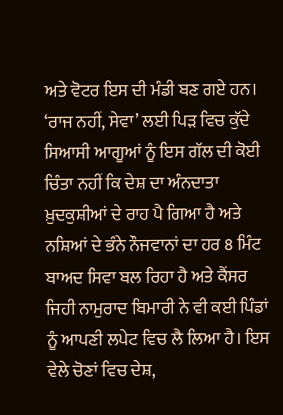ਅਤੇ ਵੋਟਰ ਇਸ ਦੀ ਮੰਡੀ ਬਣ ਗਏ ਹਨ। ‘ਰਾਜ ਨਹੀਂ, ਸੇਵਾ’ ਲਈ ਪਿੜ ਵਿਚ ਕੁੱਦੇ ਸਿਆਸੀ ਆਗੂਆਂ ਨੂੰ ਇਸ ਗੱਲ ਦੀ ਕੋਈ ਚਿੰਤਾ ਨਹੀਂ ਕਿ ਦੇਸ਼ ਦਾ ਅੰਨਦਾਤਾ ਖ਼ੁਦਕੁਸ਼ੀਆਂ ਦੇ ਰਾਹ ਪੈ ਗਿਆ ਹੈ ਅਤੇ ਨਸ਼ਿਆਂ ਦੇ ਭੰਨੇ ਨੌਜਵਾਨਾਂ ਦਾ ਹਰ 8 ਮਿੰਟ ਬਾਅਦ ਸਿਵਾ ਬਲ ਰਿਹਾ ਹੈ ਅਤੇ ਕੈਂਸਰ ਜਿਹੀ ਨਾਮੁਰਾਦ ਬਿਮਾਰੀ ਨੇ ਵੀ ਕਈ ਪਿੰਡਾਂ ਨੂੰ ਆਪਣੀ ਲਪੇਟ ਵਿਚ ਲੈ ਲਿਆ ਹੈ। ਇਸ ਵੇਲੇ ਚੋਣਾਂ ਵਿਚ ਦੇਸ਼,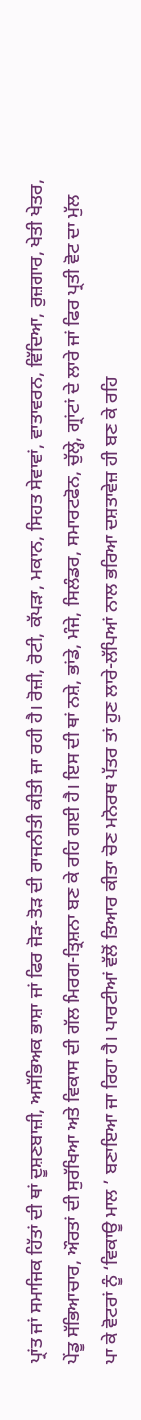ਪ੍ਰਾਂਤ ਜਾਂ ਸਮਾਜਿਕ ਹਿੱਤਾਂ ਦੀ ਥਾਂ ਦੂਸ਼ਣਬਾਜ਼ੀ, ਅਸੱਭਿਅਕ ਭਾਸ਼ਾ ਜਾਂ ਫਿਰ ਜੋੜ-ਤੋੜ ਦੀ ਰਾਜਨੀਤੀ ਕੀਤੀ ਜਾ ਰਹੀ ਹੈ। ਰੋਜ਼ੀ, ਰੋਟੀ, ਕੱਪੜਾ, ਮਕਾਨ, ਸਿਹਤ ਸੇਵਾਵਾਂ, ਵਾਤਾਵਰਨ, ਵਿੱਦਿਆ, ਰੁਜ਼ਗਾਰ, ਖੇਤੀ ਖੇਤਰ, ਪੇਂਡੂ ਸੱਭਿਆਚਾਰ, ਔਰਤਾਂ ਦੀ ਸੁਰੱਖਿਆ ਅਤੇ ਵਿਕਾਸ ਦੀ ਗੱਲ ਮਿਰਗ-ਤ੍ਰਿਸ਼ਨਾ ਬਣ ਕੇ ਰਹਿ ਗਈ ਹੈ। ਇਸ ਦੀ ਥਾਂ ਨਸ਼ੇ, ਭਾਂਡੇ, ਮੰਜੇ, ਸਿਲੰਡਰ, ਸਮਾਰਟਫੋਨ, ਚੁੱਲ੍ਹੇ, ਗ੍ਰਾਂਟਾਂ ਦੇ ਲਾਰੇ ਜਾਂ ਫਿਰ ਪ੍ਰਤੀ ਵੋਟ ਦਾ ਮੁੱਲ ਪਾ ਕੇ ਵੋਟਰਾਂ ਨੂੰ ‘ਵਿਕਾਊ ਮਾਲ ’ ਬਣਾਇਆ ਜਾ ਰਿਹਾ ਹੈ। ਪਾਰਟੀਆਂ ਵੱਲੋਂ ਤਿਆਰ ਕੀਤਾ ਚੋਣ ਮਨੋਰਥ ਪੱਤਰ ਤਾਂ ਹੁਣ ਲਾਰੇ-ਲੱਪਿਆਂ ਨਾਲ ਭਰਿਆ ਦਸ਼ਤਾਵੇਜ਼ ਹੀ ਬਣ ਕੇ ਰਹਿ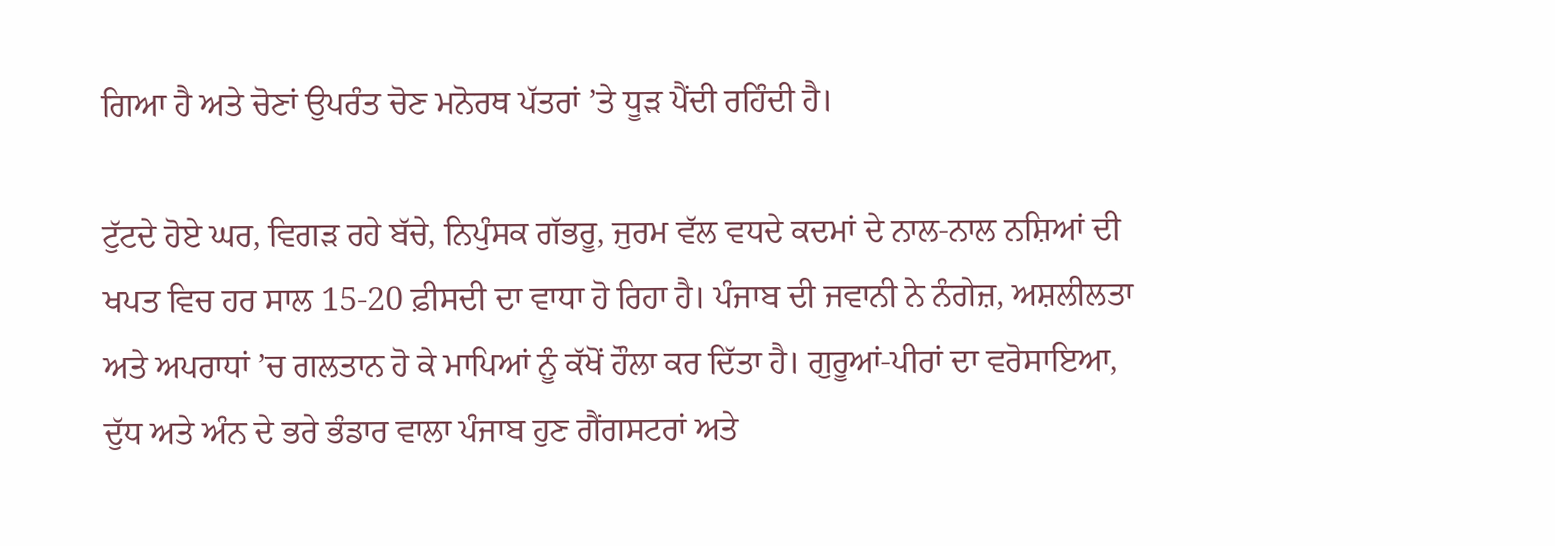ਗਿਆ ਹੈ ਅਤੇ ਚੋਣਾਂ ਉਪਰੰਤ ਚੋਣ ਮਨੋਰਥ ਪੱਤਰਾਂ ’ਤੇ ਧੂੜ ਪੈਂਦੀ ਰਹਿੰਦੀ ਹੈ।

ਟੁੱਟਦੇ ਹੋਏ ਘਰ, ਵਿਗੜ ਰਹੇ ਬੱਚੇ, ਨਿਪੁੰਸਕ ਗੱਭਰੂ, ਜੁਰਮ ਵੱਲ ਵਧਦੇ ਕਦਮਾਂ ਦੇ ਨਾਲ-ਨਾਲ ਨਸ਼ਿਆਂ ਦੀ ਖਪਤ ਵਿਚ ਹਰ ਸਾਲ 15-20 ਫ਼ੀਸਦੀ ਦਾ ਵਾਧਾ ਹੋ ਰਿਹਾ ਹੈ। ਪੰਜਾਬ ਦੀ ਜਵਾਨੀ ਨੇ ਨੰਗੇਜ਼, ਅਸ਼ਲੀਲਤਾ ਅਤੇ ਅਪਰਾਧਾਂ ’ਚ ਗਲਤਾਨ ਹੋ ਕੇ ਮਾਪਿਆਂ ਨੂੰ ਕੱਖੋਂ ਹੌਲਾ ਕਰ ਦਿੱਤਾ ਹੈ। ਗੁਰੂਆਂ-ਪੀਰਾਂ ਦਾ ਵਰੋਸਾਇਆ, ਦੁੱਧ ਅਤੇ ਅੰਨ ਦੇ ਭਰੇ ਭੰਡਾਰ ਵਾਲਾ ਪੰਜਾਬ ਹੁਣ ਗੈਂਗਸਟਰਾਂ ਅਤੇ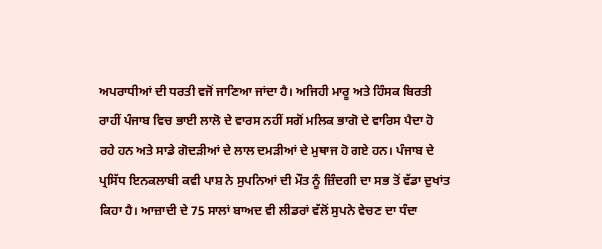ਅਪਰਾਧੀਆਂ ਦੀ ਧਰਤੀ ਵਜੋਂ ਜਾਣਿਆ ਜਾਂਦਾ ਹੈ। ਅਜਿਹੀ ਮਾਰੂ ਅਤੇ ਹਿੰਸਕ ਬਿਰਤੀ ਰਾਹੀਂ ਪੰਜਾਬ ਵਿਚ ਭਾਈ ਲਾਲੋ ਦੇ ਵਾਰਸ ਨਹੀਂ ਸਗੋਂ ਮਲਿਕ ਭਾਗੋ ਦੇ ਵਾਰਿਸ ਪੈਦਾ ਹੋ ਰਹੇ ਹਨ ਅਤੇ ਸਾਡੇ ਗੋਦੜੀਆਂ ਦੇ ਲਾਲ ਦਮੜੀਆਂ ਦੇ ਮੁਥਾਜ ਹੋ ਗਏ ਹਨ। ਪੰਜਾਬ ਦੇ ਪ੍ਰਸਿੱਧ ਇਨਕਲਾਬੀ ਕਵੀ ਪਾਸ਼ ਨੇ ਸੁਪਨਿਆਂ ਦੀ ਮੌਤ ਨੂੰ ਜ਼ਿੰਦਗੀ ਦਾ ਸਭ ਤੋਂ ਵੱਡਾ ਦੁਖਾਂਤ ਕਿਹਾ ਹੈ। ਆਜ਼ਾਦੀ ਦੇ 75 ਸਾਲਾਂ ਬਾਅਦ ਵੀ ਲੀਡਰਾਂ ਵੱਲੋਂ ਸੁਪਨੇ ਵੇਚਣ ਦਾ ਧੰਦਾ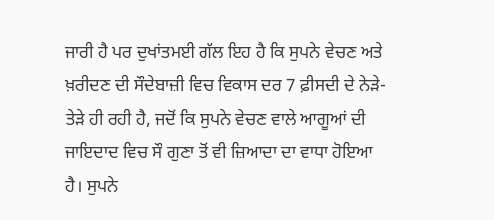ਜਾਰੀ ਹੈ ਪਰ ਦੁਖਾਂਤਮਈ ਗੱਲ ਇਹ ਹੈ ਕਿ ਸੁਪਨੇ ਵੇਚਣ ਅਤੇ ਖ਼ਰੀਦਣ ਦੀ ਸੌਦੇਬਾਜ਼ੀ ਵਿਚ ਵਿਕਾਸ ਦਰ 7 ਫ਼ੀਸਦੀ ਦੇ ਨੇੜੇ-ਤੇੜੇ ਹੀ ਰਹੀ ਹੈ, ਜਦੋਂ ਕਿ ਸੁਪਨੇ ਵੇਚਣ ਵਾਲੇ ਆਗੂਆਂ ਦੀ ਜਾਇਦਾਦ ਵਿਚ ਸੌ ਗੁਣਾ ਤੋਂ ਵੀ ਜ਼ਿਆਦਾ ਦਾ ਵਾਧਾ ਹੋਇਆ ਹੈ। ਸੁਪਨੇ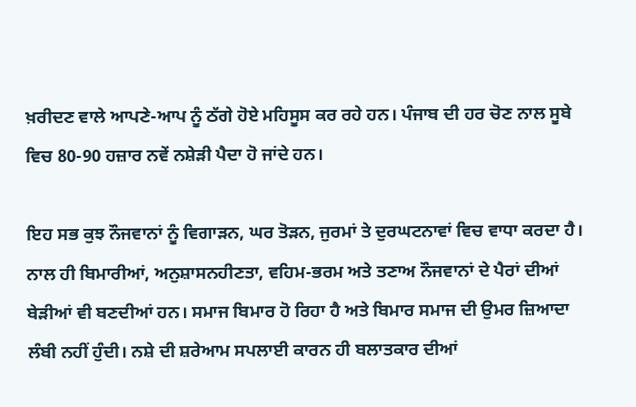ਖ਼ਰੀਦਣ ਵਾਲੇ ਆਪਣੇ-ਆਪ ਨੂੰ ਠੱਗੇ ਹੋਏ ਮਹਿਸੂਸ ਕਰ ਰਹੇ ਹਨ। ਪੰਜਾਬ ਦੀ ਹਰ ਚੋਣ ਨਾਲ ਸੂਬੇ ਵਿਚ 80-90 ਹਜ਼ਾਰ ਨਵੇਂ ਨਸ਼ੇੜੀ ਪੈਦਾ ਹੋ ਜਾਂਦੇ ਹਨ।

ਇਹ ਸਭ ਕੁਝ ਨੌਜਵਾਨਾਂ ਨੂੰ ਵਿਗਾੜਨ, ਘਰ ਤੋੜਨ, ਜੁਰਮਾਂ ਤੇ ਦੁਰਘਟਨਾਵਾਂ ਵਿਚ ਵਾਧਾ ਕਰਦਾ ਹੈ। ਨਾਲ ਹੀ ਬਿਮਾਰੀਆਂ, ਅਨੁਸ਼ਾਸਨਹੀਣਤਾ, ਵਹਿਮ-ਭਰਮ ਅਤੇ ਤਣਾਅ ਨੌਜਵਾਨਾਂ ਦੇ ਪੈਰਾਂ ਦੀਆਂ ਬੇੜੀਆਂ ਵੀ ਬਣਦੀਆਂ ਹਨ। ਸਮਾਜ ਬਿਮਾਰ ਹੋ ਰਿਹਾ ਹੈ ਅਤੇ ਬਿਮਾਰ ਸਮਾਜ ਦੀ ਉਮਰ ਜ਼ਿਆਦਾ ਲੰਬੀ ਨਹੀਂ ਹੁੰਦੀ। ਨਸ਼ੇ ਦੀ ਸ਼ਰੇਆਮ ਸਪਲਾਈ ਕਾਰਨ ਹੀ ਬਲਾਤਕਾਰ ਦੀਆਂ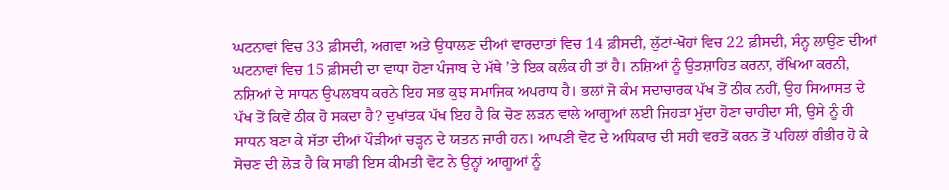ਘਟਨਾਵਾਂ ਵਿਚ 33 ਫ਼ੀਸਦੀ, ਅਗਵਾ ਅਤੇ ਉਧਾਲਣ ਦੀਆਂ ਵਾਰਦਾਤਾਂ ਵਿਚ 14 ਫ਼ੀਸਦੀ, ਲੁੱਟਾਂ-ਖੋਹਾਂ ਵਿਚ 22 ਫ਼ੀਸਦੀ, ਸੰਨ੍ਹ ਲਾਉਣ ਦੀਆਂ ਘਟਨਾਵਾਂ ਵਿਚ 15 ਫ਼ੀਸਦੀ ਦਾ ਵਾਧਾ ਹੋਣਾ ਪੰਜਾਬ ਦੇ ਮੱਥੇ ’ਤੇ ਇਕ ਕਲੰਕ ਹੀ ਤਾਂ ਹੈ। ਨਸ਼ਿਆਂ ਨੂੰ ਉਤਸ਼ਾਹਿਤ ਕਰਨਾ, ਰੱਖਿਆ ਕਰਨੀ, ਨਸ਼ਿਆਂ ਦੇ ਸਾਧਨ ਉਪਲਬਧ ਕਰਨੇ ਇਹ ਸਭ ਕੁਝ ਸਮਾਜਿਕ ਅਪਰਾਧ ਹੈ। ਭਲਾਂ ਜੋ ਕੰਮ ਸਦਾਚਾਰਕ ਪੱਖ ਤੋਂ ਠੀਕ ਨਹੀਂ, ਉਹ ਸਿਆਸਤ ਦੇ ਪੱਖ ਤੋਂ ਕਿਵੇਂ ਠੀਕ ਹੋ ਸਕਦਾ ਹੈ? ਦੁਖਾਂਤਕ ਪੱਖ ਇਹ ਹੈ ਕਿ ਚੋਣ ਲੜਨ ਵਾਲੇ ਆਗੂਆਂ ਲਈ ਜਿਹੜਾ ਮੁੱਦਾ ਹੋਣਾ ਚਾਹੀਦਾ ਸੀ, ਉਸੇ ਨੂੰ ਹੀ ਸਾਧਨ ਬਣਾ ਕੇ ਸੱਤਾ ਦੀਆਂ ਪੌੜੀਆਂ ਚੜ੍ਹਨ ਦੇ ਯਤਨ ਜਾਰੀ ਹਨ। ਆਪਣੀ ਵੋਟ ਦੇ ਅਧਿਕਾਰ ਦੀ ਸਹੀ ਵਰਤੋਂ ਕਰਨ ਤੋਂ ਪਹਿਲਾਂ ਗੰਭੀਰ ਹੋ ਕੇ ਸੋਚਣ ਦੀ ਲੋੜ ਹੈ ਕਿ ਸਾਡੀ ਇਸ ਕੀਮਤੀ ਵੋਟ ਨੇ ਉਨ੍ਹਾਂ ਆਗੂਆਂ ਨੂੰ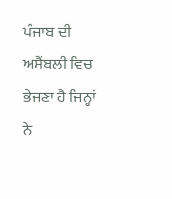ਪੰਜਾਬ ਦੀ ਅਸੈਂਬਲੀ ਵਿਚ ਭੇਜਣਾ ਹੈ ਜਿਨ੍ਹਾਂ ਨੇ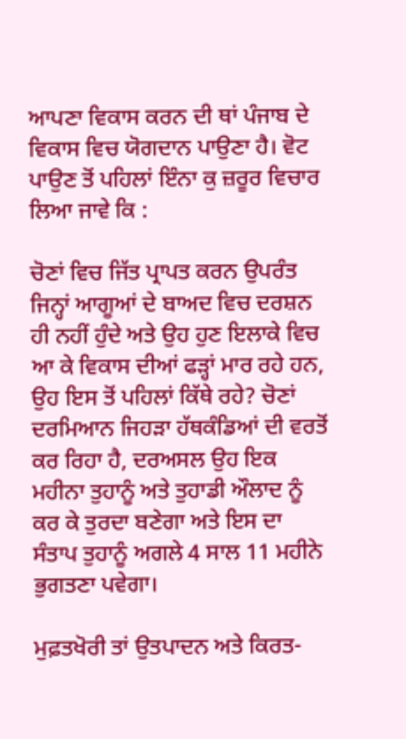ਆਪਣਾ ਵਿਕਾਸ ਕਰਨ ਦੀ ਥਾਂ ਪੰਜਾਬ ਦੇ ਵਿਕਾਸ ਵਿਚ ਯੋਗਦਾਨ ਪਾਉਣਾ ਹੈ। ਵੋਟ ਪਾਉਣ ਤੋਂ ਪਹਿਲਾਂ ਇੰਨਾ ਕੁ ਜ਼ਰੂਰ ਵਿਚਾਰ ਲਿਆ ਜਾਵੇ ਕਿ :

ਚੋਣਾਂ ਵਿਚ ਜਿੱਤ ਪ੍ਰਾਪਤ ਕਰਨ ਉਪਰੰਤ ਜਿਨ੍ਹਾਂ ਆਗੂਆਂ ਦੇ ਬਾਅਦ ਵਿਚ ਦਰਸ਼ਨ ਹੀ ਨਹੀਂ ਹੁੰਦੇ ਅਤੇ ਉਹ ਹੁਣ ਇਲਾਕੇ ਵਿਚ ਆ ਕੇ ਵਿਕਾਸ ਦੀਆਂ ਫੜ੍ਹਾਂ ਮਾਰ ਰਹੇ ਹਨ, ਉਹ ਇਸ ਤੋਂ ਪਹਿਲਾਂ ਕਿੱਥੇ ਰਹੇ? ਚੋਣਾਂ ਦਰਮਿਆਨ ਜਿਹੜਾ ਹੱਥਕੰਡਿਆਂ ਦੀ ਵਰਤੋਂ ਕਰ ਰਿਹਾ ਹੈ, ਦਰਅਸਲ ਉਹ ਇਕ ਮਹੀਨਾ ਤੁਹਾਨੂੰ ਅਤੇ ਤੁਹਾਡੀ ਔਲਾਦ ਨੂੰ ਕਰ ਕੇ ਤੁਰਦਾ ਬਣੇਗਾ ਅਤੇ ਇਸ ਦਾ ਸੰਤਾਪ ਤੁਹਾਨੂੰ ਅਗਲੇ 4 ਸਾਲ 11 ਮਹੀਨੇ ਭੁਗਤਣਾ ਪਵੇਗਾ।

ਮੁਫ਼ਤਖੋਰੀ ਤਾਂ ਉਤਪਾਦਨ ਅਤੇ ਕਿਰਤ-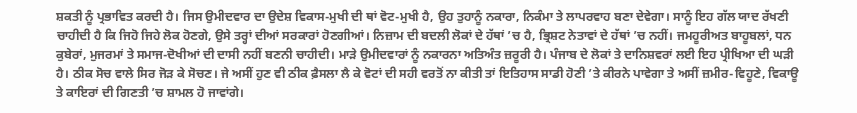ਸ਼ਕਤੀ ਨੂੰ ਪ੍ਰਭਾਵਿਤ ਕਰਦੀ ਹੈ। ਜਿਸ ਉਮੀਦਵਾਰ ਦਾ ਉਦੇਸ਼ ਵਿਕਾਸ-ਮੁਖੀ ਦੀ ਥਾਂ ਵੋਟ-ਮੁਖੀ ਹੈ, ਉਹ ਤੁਹਾਨੂੰ ਨਕਾਰਾ, ਨਿਕੰਮਾ ਤੇ ਲਾਪਰਵਾਹ ਬਣਾ ਦੇਵੇਗਾ। ਸਾਨੂੰ ਇਹ ਗੱਲ ਯਾਦ ਰੱਖਣੀ ਚਾਹੀਦੀ ਹੈ ਕਿ ਜਿਹੋ ਜਿਹੇ ਲੋਕ ਹੋਣਗੇ, ਉਸੇ ਤਰ੍ਹਾਂ ਦੀਆਂ ਸਰਕਾਰਾਂ ਹੋਣਗੀਆਂ। ਨਿਜ਼ਾਮ ਦੀ ਬਦਲੀ ਲੋਕਾਂ ਦੇ ਹੱਥਾਂ ’ਚ ਹੈ, ਭ੍ਰਿਸ਼ਟ ਨੇਤਾਵਾਂ ਦੇ ਹੱਥਾਂ ’ਚ ਨਹੀਂ। ਜਮਹੂਰੀਅਤ ਬਾਹੂਬਲਾਂ, ਧਨ ਕੁਬੇਰਾਂ, ਮੁਜਰਮਾਂ ਤੇ ਸਮਾਜ-ਦੋਖੀਆਂ ਦੀ ਦਾਸੀ ਨਹੀਂ ਬਣਨੀ ਚਾਹੀਦੀ। ਮਾੜੇ ਉਮੀਦਵਾਰਾਂ ਨੂੰ ਨਕਾਰਨਾ ਅਤਿਅੰਤ ਜ਼ਰੂਰੀ ਹੈ। ਪੰਜਾਬ ਦੇ ਲੋਕਾਂ ਤੇ ਦਾਨਿਸ਼ਵਰਾਂ ਲਈ ਇਹ ਪ੍ਰੀਖਿਆ ਦੀ ਘੜੀ ਹੈ। ਠੀਕ ਸੋਚ ਵਾਲੇ ਸਿਰ ਜੋੜ ਕੇ ਸੋਚਣ। ਜੇ ਅਸੀਂ ਹੁਣ ਵੀ ਠੀਕ ਫ਼ੈਸਲਾ ਲੈ ਕੇ ਵੋਟਾਂ ਦੀ ਸਹੀ ਵਰਤੋਂ ਨਾ ਕੀਤੀ ਤਾਂ ਇਤਿਹਾਸ ਸਾਡੀ ਹੋਣੀ ’ਤੇ ਕੀਰਨੇ ਪਾਵੇਗਾ ਤੇ ਅਸੀਂ ਜ਼ਮੀਰ-ਵਿਹੂਣੇ, ਵਿਕਾਊ ਤੇ ਕਾਇਰਾਂ ਦੀ ਗਿਣਤੀ ’ਚ ਸ਼ਾਮਲ ਹੋ ਜਾਵਾਂਗੇ।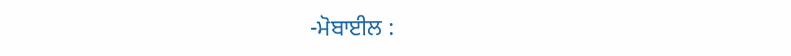-ਮੋਬਾਈਲ :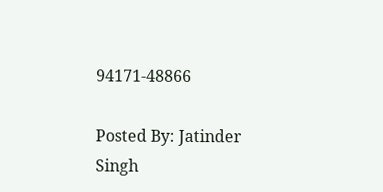94171-48866

Posted By: Jatinder Singh